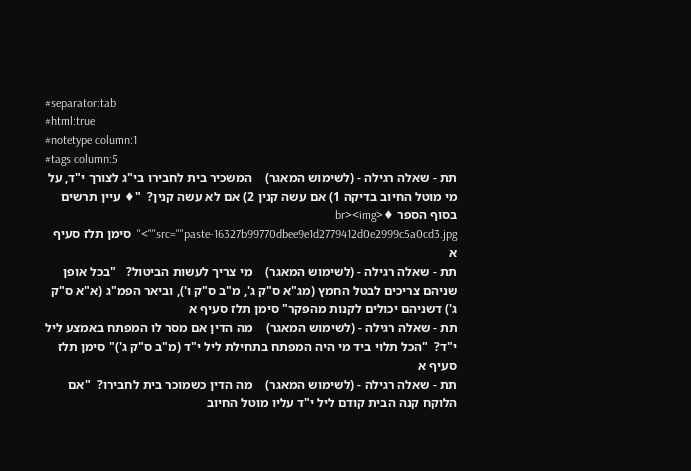#separator:tab
#html:true
#notetype column:1
#tags column:5
תת - שאלה רגילה - (לשימוש המאגר)    המשכיר בית לחבירו בי"ג לצורך י"ד, על מי מוטל החיוב בדיקה 1) אם עשה קנין 2) אם לא עשה קנין?  "♦ עיין תרשים בסוף הספר ♦<br><img src=""paste-16327b99770dbee9e1d2779412d0e2999c5a0cd3.jpg"">"  סימן תלז סעיף א
תת - שאלה רגילה - (לשימוש המאגר)    מי צריך לעשות הביטול?   "בכל אופן שניהם צריכים לבטל החמץ (מג"א ס"ק ג', מ"ב ס"ק ו'), וביאר הפמ"ג (א"א ס"ק ג') דשניהם יכולים לקנות מהפקר" סימן תלז סעיף א
תת - שאלה רגילה - (לשימוש המאגר)    מה הדין אם מסר לו המפתח באמצע ליל י"ד?  "הכל תלוי ביד מי היה המפתח בתחילת ליל י"ד (מ"ב ס"ק ג')" סימן תלז סעיף א
תת - שאלה רגילה - (לשימוש המאגר)    מה הדין כשמוכר בית לחבירו?  "אם הלוקח קנה הבית קודם ליל י"ד עליו מוטל החיוב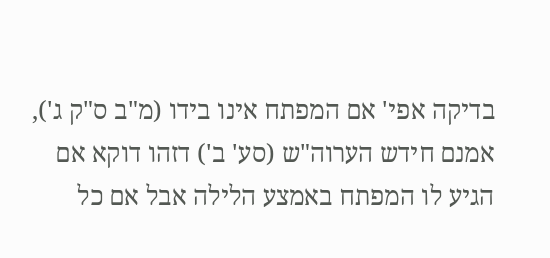בדיקה אפי' אם המפתח אינו בידו (מ"ב ס"ק ג'), אמנם חידש הערוה"ש (סע' ב') דזהו דוקא אם הגיע לו המפתח באמצע הלילה אבל אם כל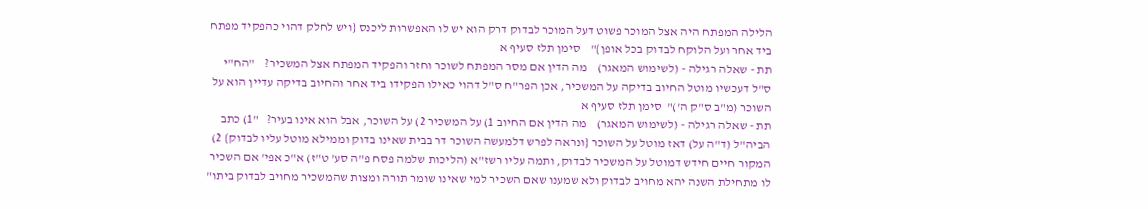הלילה המפתח היה אצל המוכר פשוט דעל המוכר לבדוק דרק הוא יש לו האפשרות ליכנס {ויש לחלק דהוי כהפקיד מפתח ביד אחר ועל הלוקח לבדוק בכל אופן}"    סימן תלז סעיף א
תת - שאלה רגילה - (לשימוש המאגר)    מה הדין אם מסר המפתח לשוכר וחזר והפקיד המפתח אצל המשכיר?    "הח"י ס"ל דעכשיו מוטל החיוב בדיקה על המשכיר, אכן הפר"ח ס"ל דהוי כאילו הפקידו ביד אחר והחיוב בדיקה עדיין הוא על השוכר (מ"ב ס"ק ה')"  סימן תלז סעיף א
תת - שאלה רגילה - (לשימוש המאגר)    מה הדין אם החיוב 1) על המשכיר 2) על השוכר, אבל הוא אינו בעיר?   "1) כתב הביה"ל (ד"ה על) דאז מוטל על השוכר {ונראה לפרש דלמעשה השוכר דר בבית שאינו בדוק וממילא מוטל עליו לבדוק} 2) המקור חיים חידש דמוטל על המשכיר לבדוק, ותמה עליו רשז"א (הליכות שלמה פסח פ"ה סע' ט"ז) א"כ אפי' אם השכיר לו מתחילת השנה יהא מחויב לבדוק ולא שמענו שאם השכיר למי שאינו שומר תורה ומצות שהמשכיר מחויב לבדוק ביתו"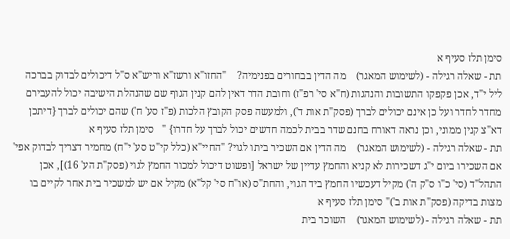סימן תלז סעיף א
תת - שאלה רגילה - (לשימוש המאגר)    מה הדין בבחורים בפנימיה?    "החזו"א ורשז"א וריש"א ס"ל דיכולים לבדוק בברכה ליל י"ד, אכן פקפקו התשובות והנהגות (ח"א סי' רפ"ז) וחובת הדר דאין להם קנין הגוף שם שהנהלת הישיבה יכול להעבירם מחדר לחדר ועל כן אינם יכולים לברך (פסק"ת אות ד'), ולמעשה פסק הקובץ הלכות (פ"ז סע' ח') שהם יכולים לברך {דיתכן דא"צ קנין ממוני, וכן נראה דאורח בחנם שדר בבית לכמה חדשים יכול לברך על חדרו} "   סימן תלז סעיף א
תת - שאלה רגילה - (לשימוש המאגר)    מה הדין אם השכיר ביתו לגוי? "החיי"א (כלל קי"ט סע' י"ח) מחמיר דצריך לבדוק אפי' אם השכירו ביום י"ג דשכירות לא קניא והחמץ עדיין של ישראל [ופשוט דיכול למכור החמץ לגוי (פסק"ת הע' 16)], אכן התהל"ד (סי' כ"ו ס"ק ה') מקיל דעכשיו החמץ ביד הגוי, והחת"ס (או"ח סי' קל"א) מקיל אם יש למשכיר בית אחר לקיים בו מצות בדיקה (פסק"ת אות ב')" סימן תלז סעיף א
תת - שאלה רגילה - (לשימוש המאגר)    השוכר בית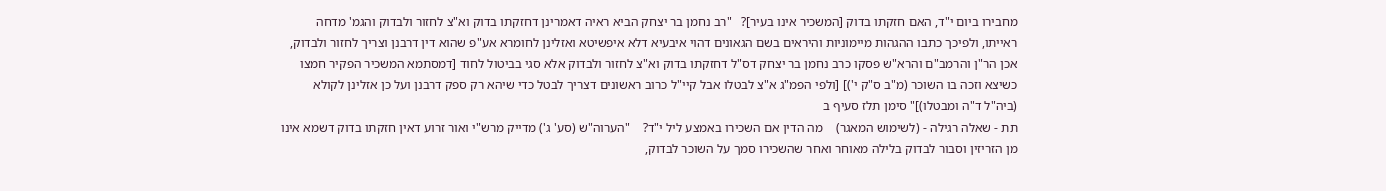מחבירו ביום י"ד, האם חזקתו בדוק [המשכיר אינו בעיר]?   "רב נחמן בר יצחק הביא ראיה דאמרינן דחזקתו בדוק וא"צ לחזור ולבדוק והגמ' מדחה ראייתו, ולפיכך כתבו ההגהות מיימוניות והיראים בשם הגאונים דהוי איבעיא דלא איפשיטא ואזלינן לחומרא אע"פ שהוא דין דרבנן וצריך לחזור ולבדוק, אכן הר"ן והרמב"ם והרא"ש פסקו כרב נחמן בר יצחק דס"ל דחזקתו בדוק וא"צ לחזור ולבדוק אלא סגי בביטול לחוד [דמסתמא המשכיר הפקיר חמצו כשיצא וזכה בו השוכר (מ"ב ס"ק י')] [ולפי הפמ"ג א"צ לבטלו אבל קיי"ל כרוב ראשונים דצריך לבטל כדי שיהא רק ספק דרבנן ועל כן אזלינן לקולא (ביה"ל ד"ה ומבטלו)]" סימן תלז סעיף ב
תת - שאלה רגילה - (לשימוש המאגר)    מה הדין אם השכירו באמצע ליל י"ד?    "הערוה"ש (סע' ג') מדייק מרש"י ואור זרוע דאין חזקתו בדוק דשמא אינו מן הזריזין וסבור לבדוק בלילה מאוחר ואחר שהשכירו סמך על השוכר לבדוק,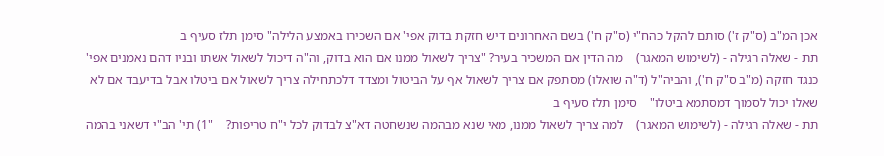אכן המ"ב (ס"ק ז') סותם להקל כהח"י (ס"ק ח') בשם האחרונים דיש חזקת בדוק אפי' אם השכירו באמצע הלילה" סימן תלז סעיף ב
תת - שאלה רגילה - (לשימוש המאגר)    מה הדין אם המשכיר בעיר? "צריך לשאול ממנו אם הוא בדוק, וה"ה דיכול לשאול אשתו ובניו דהם נאמנים אפי' כנגד חזקה (מ"ב ס"ק ח'), והביה"ל (ד"ה שואלו) מסתפק אם צריך לשאול אף על הביטול ומצדד דלכתחילה צריך לשאול אם ביטלו אבל בדיעבד אם לא שאלו יכול לסמוך דמסתמא ביטלו"    סימן תלז סעיף ב
תת - שאלה רגילה - (לשימוש המאגר)    למה צריך לשאול ממנו, מאי שנא מבהמה שנשחטה דא"צ לבדוק לכל י"ח טריפות?    "1) תי' הב"י דשאני בהמה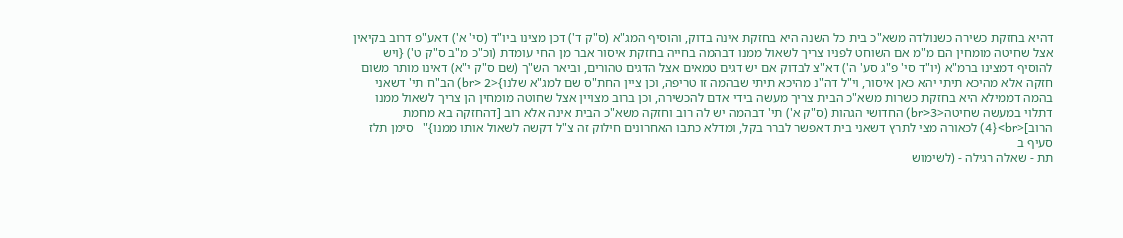דהיא בחזקת כשירה כשנולדה משא"כ בית כל השנה היא בחזקת אינה בדוק, והוסיף המג"א (ס"ק ד') דכן מצינו ביו"ד (סי' א') דאע"פ דרוב בקיאין אצל שחיטה מומחין הם מ"מ אם השוחט לפניו צריך לשאול ממנו דבהמה בחייה בחזקת איסור אבר מן החי עומדת (וכ"כ מ"ב ס"ק ט') {ויש להוסיף דמצינו ברמ"א (יו"ד סי' פ"ג סע' ה') דא"צ לבדוק אם יש דגים טמאים אצל הדגים טהורים, וביאר הש"ך (שם ס"ק י"א) דאינו מותר משום חזקה אלא מהיכא תיתי יהא כאן איסור, וי"ל דה"נ מהיכא תיתי שבהמה זו טריפה, וכן ציין החת"ס שם למג"א שלנו}<br> 2) הב"ח תי' דשאני בהמה דממילא היא בחזקת כשרות משא"כ הבית צריך מעשה בידי אדם להכשירה, וכן ברוב מצויין אצל שחוטה מומחין הן צריך לשאול ממנו דתלוי במעשה שחיטה<br>3) החדושי הגהות (ס"ק א') תי' דבהמה יש לה רוב וחזקה משא"כ הבית אינה אלא רוב [דהחזקה בא מחמת הרוב]<br>{4) לכאורה מצי לתרץ דשאני בית דאפשר לברר בקל, ומדלא כתבו האחרונים חילוק זה צ"ל דקשה לשאול אותו ממנו}"   סימן תלז סעיף ב
תת - שאלה רגילה - (לשימוש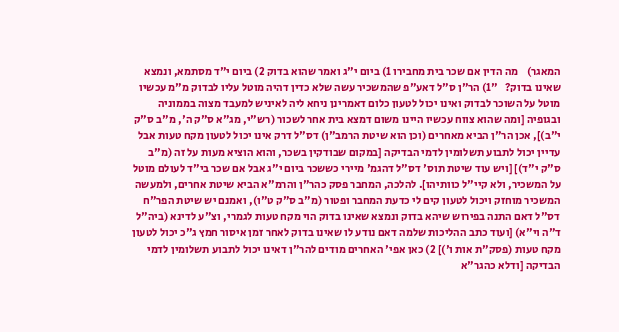המאגר)    מה הדין אם שכר בית מחבירו 1) ביום י"ג ואמר שהוא בדוק 2) ביום י"ד מסתמא, ונמצא שאינו בדוק?   "1) הר"ן ס"ל דאע"פ שהמשכיר עשה שלא כדין דהיה מוטל עליו לבדוק מ"מ עכשיו מוטל על השוכר לבדוק ואינו יכול לטעון כלום דאמרינן ניחא ליה לאיניש למעבד מצוה בממוניה ובגופיה [ומה שהוא צווח עכשיו היינו משום דמצא בית אחר לשכור (רש"י, מג"א ס"ק ה', מ"ב ס"ק י"ב)], אכן הר"ן הביא מאחרים (וכן הוא שיטת הרמב"ן) דס"ל דרק אינו יכול לטעון מקח טעות אבל עדיין יכול לתבוע תשלומין לדמי הבדיקה [במקום שבודקין בשכר, והוא הוציא מעות על זה (מ"ב ס"ק י"ד)] [ויש עוד שיטת תוס' דס"ל דהגמ' מיירי כששכר ביום י"ג אבל אם שכר בי"ד לעולם מוטל על המשכיר, ולא קיי"ל כוותיהו]. להלכה, המחבר פסק כהר"ן והרמ"א הביא שיטת אחרים, ולמעשה המשכיר מוחזק ויכול לטעון קים לי כדעת המחבר ופטור (מ"ב ס"ק ט"ו), ואמנם יש שיטת הפר"ח דס"ל דאם התנה בפירוש שיהא בדוק ונמצא שאינו בדוק הוי מקח טעות לגמרי, וצ"ע לדינא (ביה"ל ד"ה וי"א) [ועוד כתב ההליכות שלמה דאם נודע לו שאינו בדוק לאחר זמן איסור חמץ ג"כ יכול לטעון מקח טעות (פסק"ת אות ו')] 2) כאן אפי' האחרים מודים להר"ן דאינו יכול לתבוע תשלומין לדמי הבדיקה [ודלא כהגר"א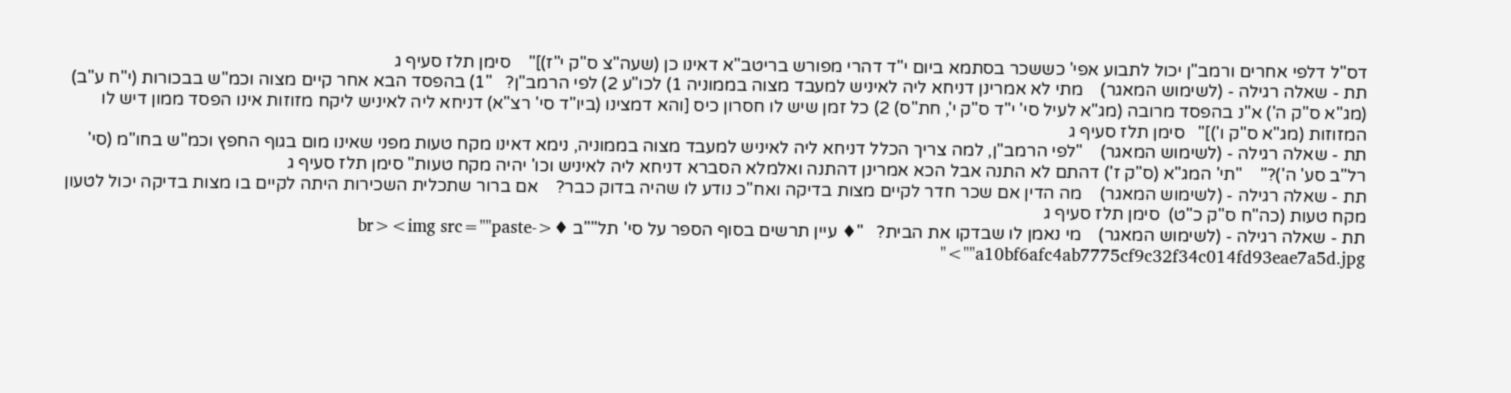דס"ל דלפי אחרים ורמב"ן יכול לתבוע אפי' כששכר בסתמא ביום י"ד דהרי מפורש בריטב"א דאינו כן (שעה"צ ס"ק י"ז)]"    סימן תלז סעיף ג
תת - שאלה רגילה - (לשימוש המאגר)    מתי לא אמרינן דניחא ליה לאיניש למעבד מצוה בממוניה 1) לכו"ע 2) לפי הרמב"ן?   "1) בהפסד הבא אחר קיים מצוה וכמ"ש בבכורות (י"ח ע"ב) (מג"א ס"ק ה') א"נ בהפסד מרובה (מג"א לעיל סי' י"ד ס"ק י', חת"ס) 2) כל זמן שיש לו חסרון כיס [והא דמצינו (ביו"ד סי' רצ"א) דניחא ליה לאיניש ליקח מזוזות אינו הפסד ממון דיש לו המזוזות (מג"א ס"ק ו')]"   סימן תלז סעיף ג
תת - שאלה רגילה - (לשימוש המאגר)    "לפי הרמב"ן, למה צריך הכלל דניחא ליה לאיניש למעבד מצוה בממוניה, נימא דאינו מקח טעות מפני שאינו מום בגוף החפץ וכמ"ש בחו"מ (סי' רל"ב סע' ה')?"    "תי' המג"א (ס"ק ז') דהתם לא התנה אבל הכא אמרינן דהתנה ואלמלא הסברא דניחא ליה לאיניש וכו' יהיה מקח טעות" סימן תלז סעיף ג
תת - שאלה רגילה - (לשימוש המאגר)    מה הדין אם שכר חדר לקיים מצות בדיקה ואח"כ נודע לו שהיה בדוק כבר?    אם ברור שתכלית השכירות היתה לקיים בו מצות בדיקה יכול לטעון מקח טעות (כה"ח ס"ק כ"ט)  סימן תלז סעיף ג
תת - שאלה רגילה - (לשימוש המאגר)    מי נאמן לו שבדקו את הבית?   "♦ עיין תרשים בסוף הספר על סי' תל""ב ♦<br><img src=""paste-a10bf6afc4ab7775cf9c32f34c014fd93eae7a5d.jpg"">"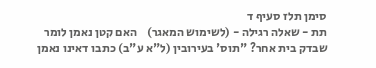סימן תלז סעיף ד
תת - שאלה רגילה - (לשימוש המאגר)    האם קטן נאמן לומר שבדק בית אחר? "תוס' בעירובין (ל"א ע"ב) כתבו דאינו נאמן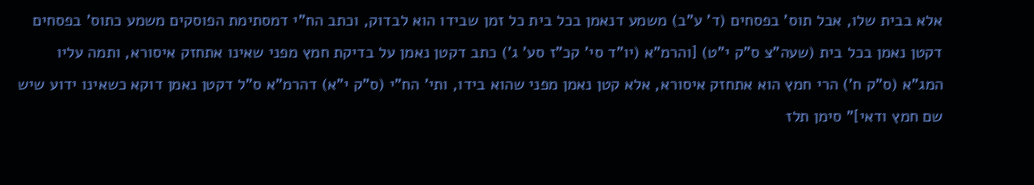אלא בבית שלו, אבל תוס' בפסחים (ד' ע"ב) משמע דנאמן בכל בית כל זמן שבידו הוא לבדוק, וכתב הח"י דמסתימת הפוסקים משמע כתוס' בפסחים דקטן נאמן בכל בית (שעה"צ ס"ק י"ט) [והרמ"א (יו"ד סי' קכ"ז סע' ג') כתב דקטן נאמן על בדיקת חמץ מפני שאינו אתחזק איסורא, ותמה עליו המג"א (ס"ק ח') הרי חמץ הוא אתחזק איסורא, אלא קטן נאמן מפני שהוא בידו, ותי' הח"י (ס"ק י"א) דהרמ"א ס"ל דקטן נאמן דוקא כשאינו ידוע שיש שם חמץ ודאי]" סימן תלז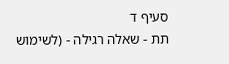סעיף ד
תת - שאלה רגילה - (לשימוש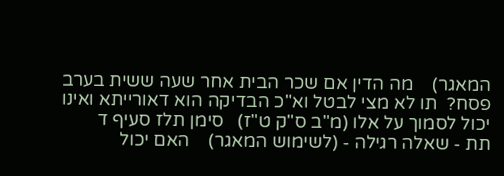המאגר)    מה הדין אם שכר הבית אחר שעה ששית בערב פסח?  תו לא מצי לבטל וא"כ הבדיקה הוא דאורייתא ואינו יכול לסמוך על אלו (מ"ב ס"ק ט"ז)   סימן תלז סעיף ד
תת - שאלה רגילה - (לשימוש המאגר)    האם יכול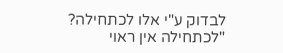לבדוק ע"י אלו לכתחילה? "לכתחילה אין ראוי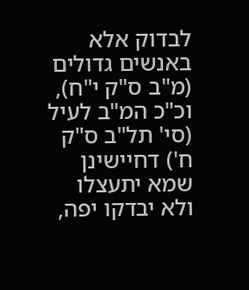לבדוק אלא באנשים גדולים (מ"ב ס"ק י"ח), וכ"כ המ"ב לעיל (סי' תל"ב ס"ק ח') דחיישינן שמא יתעצלו ולא יבדקו יפה,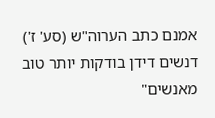אמנם כתב הערוה"ש (סע' ז') דנשים דידן בודקות יותר טוב מאנשים"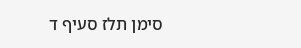סימן תלז סעיף ד